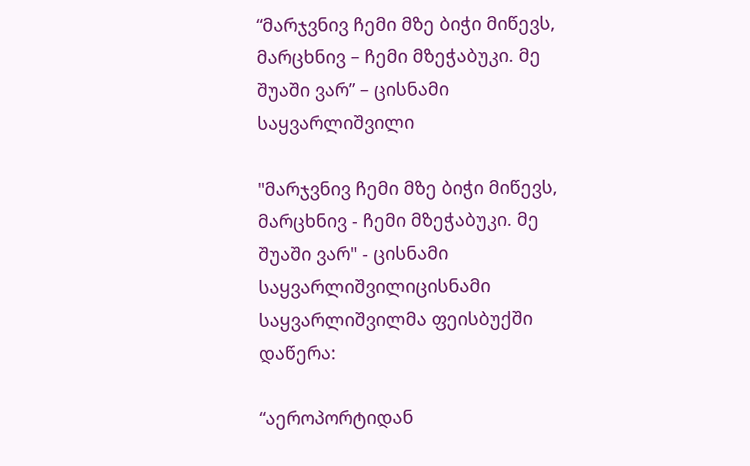“მარჯვნივ ჩემი მზე ბიჭი მიწევს, მარცხნივ – ჩემი მზეჭაბუკი. მე შუაში ვარ” – ცისნამი საყვარლიშვილი

"მარჯვნივ ჩემი მზე ბიჭი მიწევს, მარცხნივ - ჩემი მზეჭაბუკი. მე შუაში ვარ" - ცისნამი საყვარლიშვილიცისნამი საყვარლიშვილმა ფეისბუქში დაწერა:

“აეროპორტიდან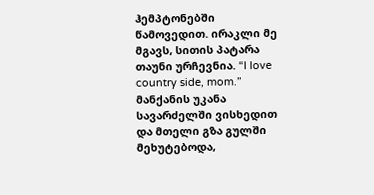ჰემპტონებში წამოვედით. ირაკლი მე მგავს, სითის პატარა თაუნი ურჩევნია. “I love country side, mom.”
მანქანის უკანა სავარძელში ვისხედით და მთელი გზა გულში მეხუტებოდა,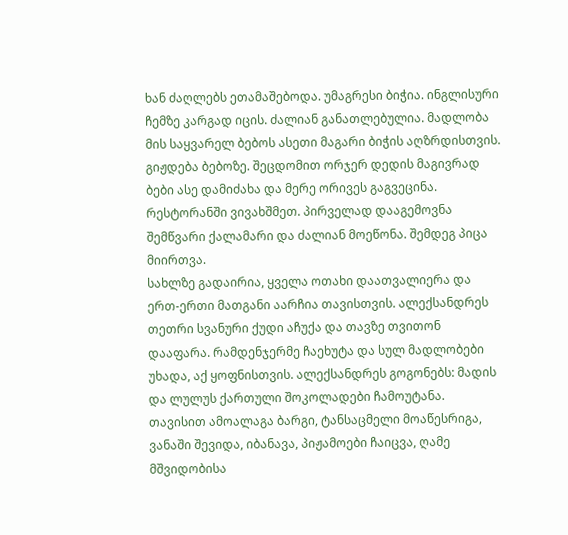ხან ძაღლებს ეთამაშებოდა. უმაგრესი ბიჭია. ინგლისური ჩემზე კარგად იცის. ძალიან განათლებულია. მადლობა მის საყვარელ ბებოს ასეთი მაგარი ბიჭის აღზრდისთვის. გიჟდება ბებოზე. შეცდომით ორჯერ დედის მაგივრად ბები ასე დამიძახა და მერე ორივეს გაგვეცინა.
რესტორანში ვივახშმეთ. პირველად დააგემოვნა შემწვარი ქალამარი და ძალიან მოეწონა. შემდეგ პიცა მიირთვა.
სახლზე გადაირია, ყველა ოთახი დაათვალიერა და ერთ-ერთი მათგანი აარჩია თავისთვის. ალექსანდრეს თეთრი სვანური ქუდი აჩუქა და თავზე თვითონ დააფარა. რამდენჯერმე ჩაეხუტა და სულ მადლობები უხადა, აქ ყოფნისთვის. ალექსანდრეს გოგონებს: მადის და ლულუს ქართული შოკოლადები ჩამოუტანა.
თავისით ამოალაგა ბარგი, ტანსაცმელი მოაწესრიგა, ვანაში შევიდა, იბანავა, პიჟამოები ჩაიცვა, ღამე მშვიდობისა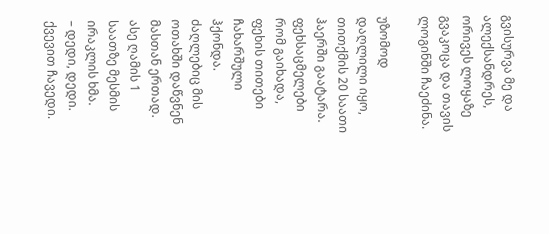გვისურვა მე და ალექსანდრეს, ორივეს ლოყაზე გვაკოცა და თავის ლოგინში ჩაეძინა.

უზომოდ დაღლილი იყო, თითქმის 20 საათი ჰაერში გაატარა. ფეხსაცმელები რომ გაიხადა, ფეხის თითები ჩახარშული ჰქონდა. ძაღლებიც მის ოთახში დაწვნენ მასთან ერთად.
ასე ღამის 1 საათზე მესმის ირაკლის ხმა.
– დედი, დედი.
ქვევით ჩავედი.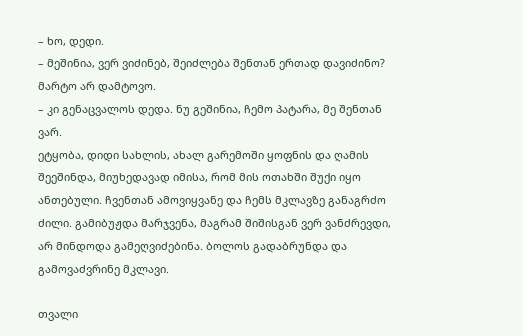– ხო, დედი.
– მეშინია, ვერ ვიძინებ, შეიძლება შენთან ერთად დავიძინო? მარტო არ დამტოვო.
– კი გენაცვალოს დედა. ნუ გეშინია, ჩემო პატარა, მე შენთან ვარ.
ეტყობა, დიდი სახლის, ახალ გარემოში ყოფნის და ღამის შეეშინდა, მიუხედავად იმისა, რომ მის ოთახში შუქი იყო ანთებული. ჩვენთან ამოვიყვანე და ჩემს მკლავზე განაგრძო ძილი. გამიბუჟდა მარჯვენა, მაგრამ შიშისგან ვერ ვანძრევდი, არ მინდოდა გამეღვიძებინა. ბოლოს გადაბრუნდა და გამოვაძვრინე მკლავი.

თვალი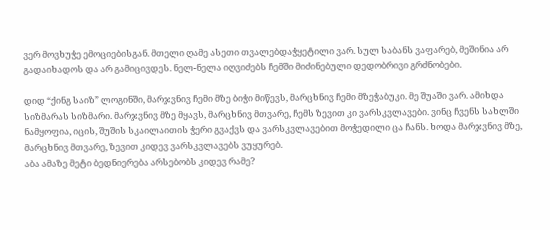ვერ მოვხუჭე ემოციებისგან. მთელი ღამე ასეთი თვალებდაჭყეტილი ვარ. სულ საბანს ვაფარებ, მეშინია არ გადაიხადოს და არ გამიცივდეს. ნელ-ნელა იღვიძებს ჩემში მიძინებული დედობრივი გრძნობები.

დიდ “ქინგ საიზ” ლოგინში, მარჯვნივ ჩემი მზე ბიჭი მიწევს, მარცხნივ ჩემი მზეჭაბუკი. მე შუაში ვარ. ამიხდა სიზმარას სიზმარი. მარჯვნივ მზე მყავს, მარცხნივ მთვარე, ჩემს ზევით კი ვარსკვლავები. ვინც ჩვენს სახლში ნამყოფია, იცის, შუშის სკაილაითის ჭერი გვაქვს და ვარსკვლავებით მოჭედილი ცა ჩანს. ხოდა მარჯვნივ მზე, მარცხნივ მთვარე, ზევით კიდევ ვარსკვლავებს ვუყურებ.
აბა ამაზე მეტი ბედნიერება არსებობს კიდევ რამე?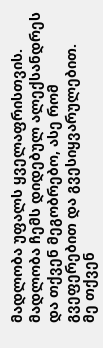მადლობა უფალს ყველაფრისთვის. მადლობა ჩემს დიდებულ ალექსანდრეს და თქვენ მეგობრებო, ასე რომ გვეფერებით და გვესიყვარულებით.
მე თქვენ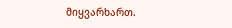მიყვარხართ.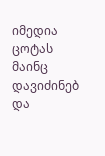იმედია ცოტას მაინც დავიძინებ და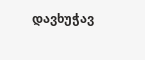დავხუჭავ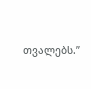თვალებს.”